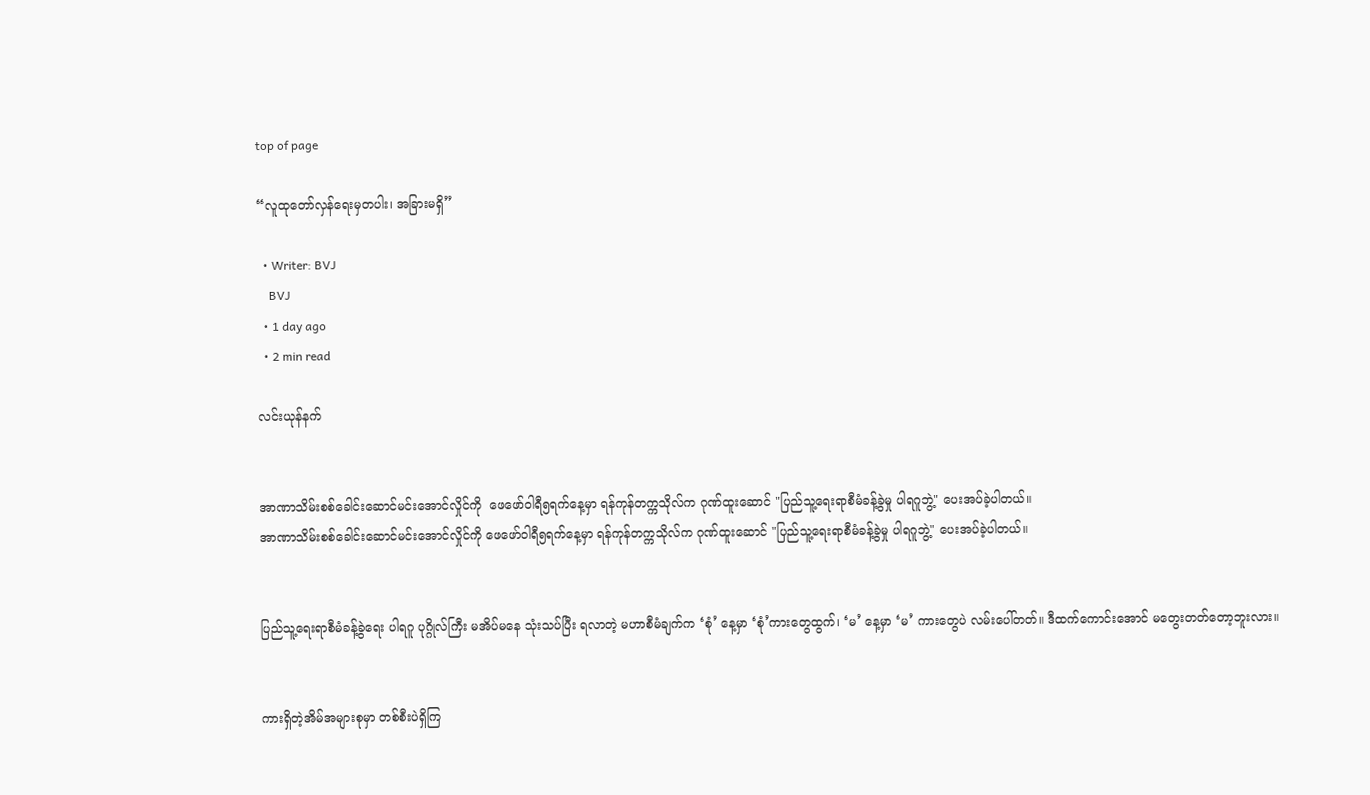top of page

“လူထုတော်လှန်ရေးမှတပါး၊ အခြားမရှိ”

  • Writer: BVJ
    BVJ
  • 1 day ago
  • 2 min read

လင်းယုန်နက်


အာဏာသိမ်းစစ်ခေါင်းဆောင်မင်းအောင်လှိုင်ကို  ဖေဖော်ဝါရီ၅ရက်နေ့မှာ ရန်ကုန်တက္ကသိုလ်က ဂုဏ်ထူးဆောင် "ပြည်သူ့ရေးရာစီမံခန့်ခွဲမှု ပါရဂူဘွဲ့" ပေးအပ်ခဲ့ပါတယ်။
အာဏာသိမ်းစစ်ခေါင်းဆောင်မင်းအောင်လှိုင်ကို ဖေဖော်ဝါရီ၅ရက်နေ့မှာ ရန်ကုန်တက္ကသိုလ်က ဂုဏ်ထူးဆောင် "ပြည်သူ့ရေးရာစီမံခန့်ခွဲမှု ပါရဂူဘွဲ့" ပေးအပ်ခဲ့ပါတယ်။


ပြည်သူ့ရေးရာစီမံခန့်ခွဲရေး ပါရဂူ ပုဂ္ဂိုလ်ကြီး မအိပ်မနေ သုံးသပ်ပြီး ရလာတဲ့ မဟာစီမံချက်က ‘စုံ’ နေ့မှာ ‘စုံ’ကားတွေထွက်၊ ‘မ’ နေ့မှာ ‘မ’ ကားတွေပဲ လမ်းပေါ်တတ်။ ဒီထက်ကောင်းအောင် မတွေးတတ်တော့ဘူးလား။


ကားရှိတဲ့အိမ်အများစုမှာ တစ်စီးပဲရှိကြ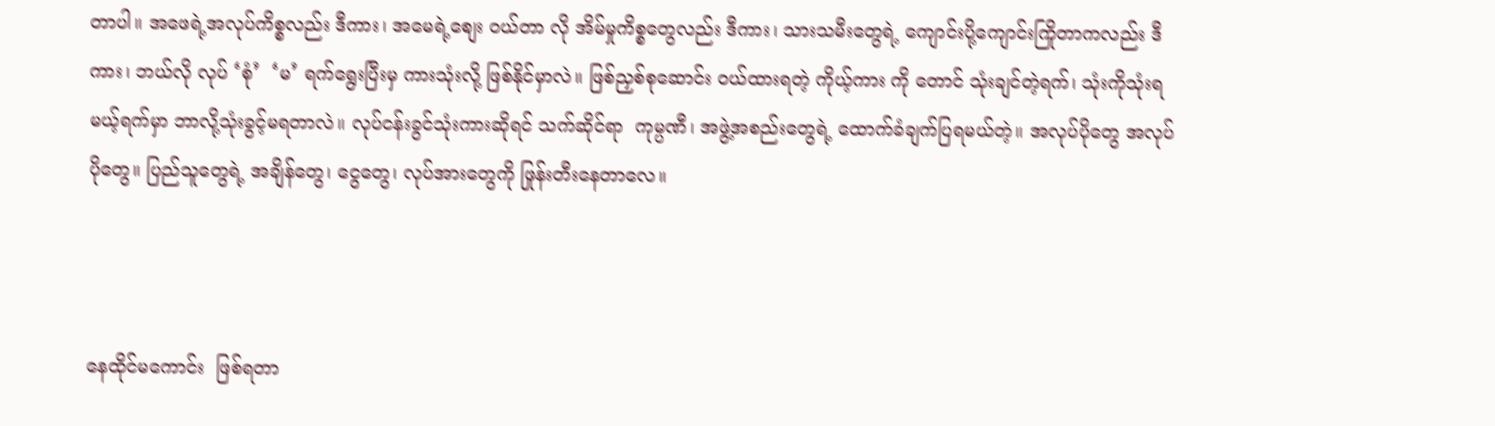တာပါ။ အဖေရဲ့အလုပ်ကိစ္စလည်း ဒီကား၊ အမေရဲ့စျေး ဝယ်တာ လို အိမ်မှုကိစ္စတွေလည်း ဒီကား၊ သားသမီးတွေရဲ့ ကျောင်းပို့ကျောင်းကြိုတာကလည်း ဒီကား၊ ဘယ်လို လုပ် ‘စုံ’  ‘မ’ ရက်‌ရွေးပြီးမှ ကားသုံးလို့ ဖြစ်နိုင်မှာလဲ။ ဖြစ်ညှစ်စုဆောင်း ဝယ်ထားရတဲ့ ကိုယ့်ကား ကို တောင် သုံးချင်တဲ့ရက်၊ သုံးကိုသုံးရမယ့်ရက်မှာ ဘာလို့သုံးခွင့်မရတာလဲ။ လုပ်ငန်းခွင်သုံးကားဆိုရင် သက်ဆိုင်ရာ  ကုမ္ပဏီ၊ အဖွဲ့အစည်းတွေရဲ့ ထောက်ခံချက်ပြရမယ်တဲ့။ အလုပ်ပိုတွေ အလုပ်ပိုတွေ။ ပြည်သူတွေရဲ့ အချိန်တွေ၊ ငွေတွေ၊ လုပ်အားတွေကို ဖြုန်းတီးနေတာလေ။



နေထိုင်မကောင်း  ဖြစ်ရတာ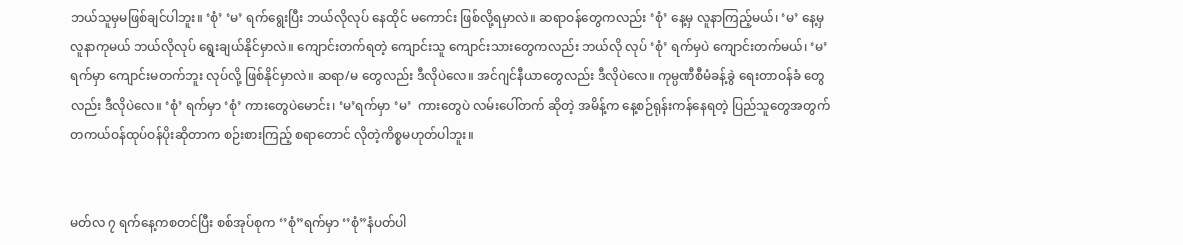ဘယ်သူမှမဖြစ်ချင်ပါဘူး။ ‘စုံ’ ‘မ’ ရက်ရွေးပြီး ဘယ်လိုလုပ် နေထိုင် မကောင်း ဖြစ်လို့ရမှာလဲ။ ဆရာဝန်တွေကလည်း ‘စုံ’ နေ့မှ လူနာကြည့်မယ်၊ ‘မ’ နေ့မှ လူနာကုမယ် ဘယ်လိုလုပ် ရွေးချယ်နိုင်မှာလဲ။ ကျောင်းတက်ရတဲ့ ကျောင်းသူ ကျောင်းသားတွေကလည်း ဘယ်လို လုပ် ‘စုံ’ ရက်မှပဲ ကျောင်းတက်မယ်၊ ‘မ’ ရက်မှာ ကျောင်းမတက်ဘူး လုပ်လို့ ဖြစ်နိုင်မှာလဲ။ ဆရာ/မ တွေလည်း ဒီလိုပဲလေ။ အင်ဂျင်နီယာတွေလည်း ဒီလိုပဲလေ။ ကုမ္ပဏီစီမံခန့်ခွဲ ရေးတာဝန်ခံ တွေလည်း ဒီလိုပဲလေ။ ‘စုံ’ ရက်မှာ ‘စုံ’ ကားတွေပဲမောင်း၊ ‘မ’ရက်မှာ ‘မ’  ကားတွေပဲ လမ်းပေါ်တက် ဆိုတဲ့ အမိန့်က နေ့စဉ်ရုန်းကန်နေရတဲ့ ပြည်သူတွေအတွက် တကယ်ဝန်ထုပ်ဝန်ပိုးဆိုတာက စဉ်းစားကြည့် စရာတောင် လိုတဲ့ကိစ္စမဟုတ်ပါဘူး။


မတ်လ ၇ ရက်နေ့ကစတင်ပြီး စစ်အုပ်စုက ‘’စုံ”ရက်မှာ ‘’စုံ”နံပတ်ပါ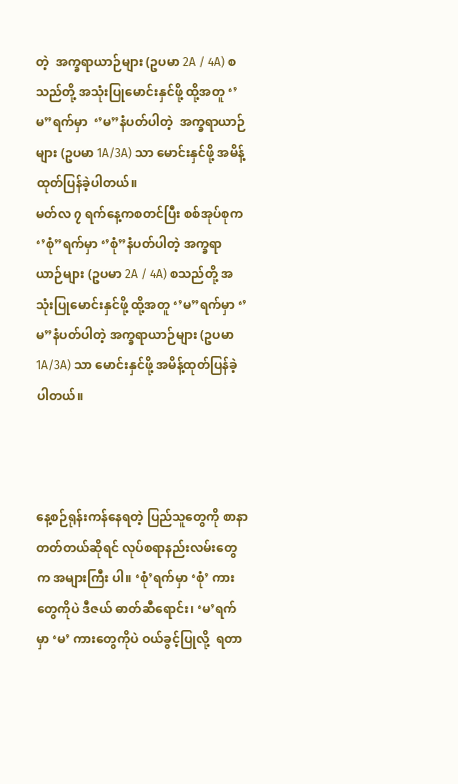တဲ့  အက္ခရာယာဉ်များ (ဥပမာ 2A / 4A) စသည်တို့ အသုံးပြုမောင်းနှင်ဖို့ ထို့အတူ ‘’မ”ရက်မှာ  ‘’မ”နံပတ်ပါတဲ့  အက္ခရာယာဉ်များ (ဥပမာ 1A/3A) သာ မောင်းနှင်ဖို့ အမိန့်ထုတ်ပြန်ခဲ့ပါတယ်။
မတ်လ ၇ ရက်နေ့ကစတင်ပြီး စစ်အုပ်စုက ‘’စုံ”ရက်မှာ ‘’စုံ”နံပတ်ပါတဲ့ အက္ခရာယာဉ်များ (ဥပမာ 2A / 4A) စသည်တို့ အသုံးပြုမောင်းနှင်ဖို့ ထို့အတူ ‘’မ”ရက်မှာ ‘’မ”နံပတ်ပါတဲ့ အက္ခရာယာဉ်များ (ဥပမာ 1A/3A) သာ မောင်းနှင်ဖို့ အမိန့်ထုတ်ပြန်ခဲ့ပါတယ်။



နေ့စဉ်ရုန်းကန်နေရတဲ့ ပြည်သူတွေကို စာနာတတ်တယ်ဆိုရင် လုပ်စရာနည်းလမ်းတွေက အများကြီး ပါ။ ‘စုံ’ရက်မှာ ‘စုံ’ ကားတွေကိုပဲ ဒီဇယ် ဓာတ်ဆီရောင်း၊ ‘မ’ရက်မှာ ‘မ’ ကားတွေကိုပဲ ဝယ်ခွင့်ပြုလို့  ရတာ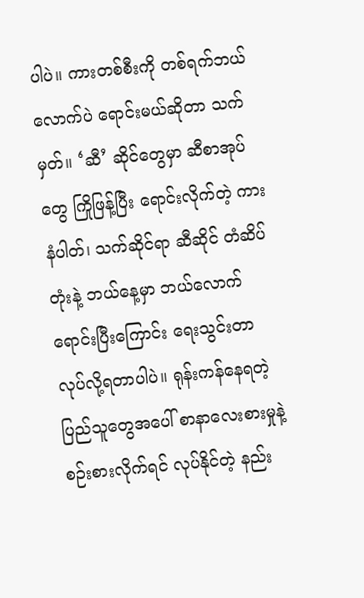ပါပဲ။ ကားတစ်စီးကို တစ်ရက်ဘယ်လောက်ပဲ ရောင်းမယ်ဆိုတာ သက်မှတ်။ ‘ဆီ’ ဆိုင်တွေမှာ ဆီစာအုပ်တွေ ကြိုဖြန့်ပြီး ရောင်းလိုက်တဲ့ ကားနံပါတ်၊ သက်ဆိုင်ရာ ဆီဆိုင် တံဆိပ်တုံးနဲ့ ဘယ်နေ့မှာ ဘယ်လောက်ရောင်းပြီးကြောင်း ရေးသွင်းတာ လုပ်လို့ရတာပါပဲ။ ရုန်းကန်နေရတဲ့ ပြည်သူတွေအပေါ် စာနာလေးစားမှုနဲ့ စဉ်းစားလိုက်ရင် လုပ်နိုင်တဲ့ နည်း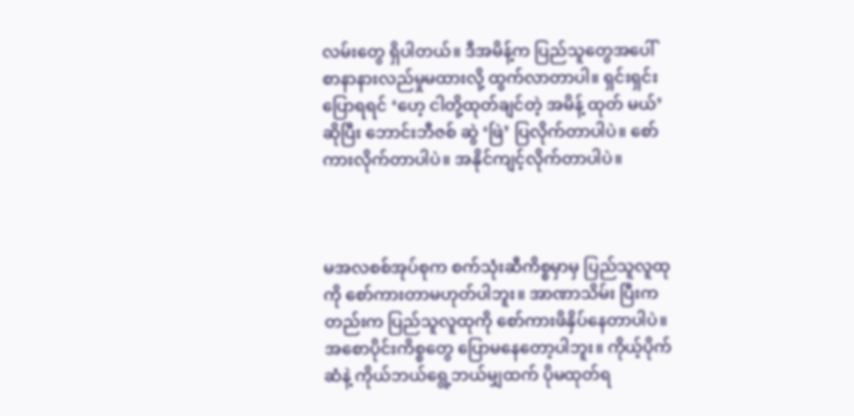လမ်းတွေ ရှိပါတယ်။ ဒီအမိန့်က ပြည်သူတွေအပေါ် စာနာနားလည်မှုမထားလို့ ထွက်လာတာပါ။ ရှင်းရှင်းပြောရရင် ‘ဟေ့ ငါတို့ထုတ်ချင်တဲ့ အမိန့် ထုတ် မယ်’ ဆိုပြီး ဘောင်းဘီဇစ် ဆွဲ ‘ဖြဲ’ ပြလိုက်တာပါပဲ။ စော်ကားလိုက်တာပါပဲ။ အနိုင်ကျင့်လိုက်တာပါပဲ။



မအလစစ်အုပ်စုက စက်သုံးဆီကိစ္စမှာမှ ပြည်သူလူထုကို စော်ကားတာမဟုတ်ပါဘူး။ အာဏာသိမ်း ပြီးကတည်းက ပြည်သူလူထုကို စော်ကားဖိနှိပ်နေတာပါပဲ။ အစောပိုင်းကိစ္စတွေ ပြောမနေတော့ပါဘူး။ ကိုယ့်ပိုက်ဆံနဲ့ ကိုယ်ဘယ်ရွေ့ဘယ်မျှထက် ပိုမထုတ်ရ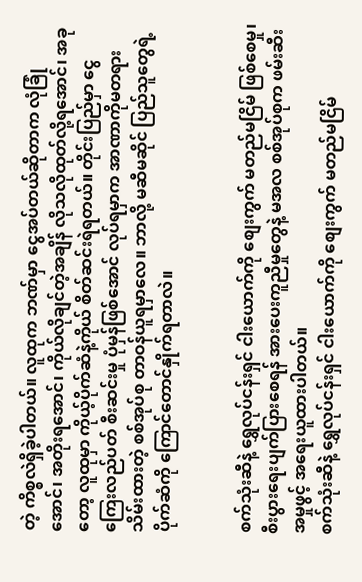တဲ့ ကိစ္စလဲရှိခဲ့ပါတယ်။ လူထုက ဘဏ်မှာ ငွေအပ်တယ်ဆိုတာက လုံခြုံအောင်၊ အတိုးရအောင်၊ ကိုယ်လိုချင်တဲ့အချိန် လိုသလိုထုတ်လို့ရအောင်၊ အခုတော့ လူထုမှာ ကိုယ့်ပိုက်ဆံနဲ့ကိုယ် စိတ်ဆင်းရဲရတယ်။ တိုင်းပြည်မှာ ငွေကြေးလည်ပတ် စီးဆင်းမှု ပုံမှန်ဖြစ်အောင် လုပ်ရမှာက အာဏာကိုမတရားသိမ်းထားတဲ့ စစ်အုပ်စု တာဝန်ယူရမှာလေ။ ဘာလို့ မဆီမဆိုင် ပြည်သူတွေရဲ့ပိုက်ဆံကို ကြောင်တောင်နှိုက်ရတာလဲ။


စက်သုံးဆီနဲ့ ရွှေလုပ်ငန်းရှင် ငါးယောက်ကို စျေးကွက် မတည်မငြိမ် ဖြစ်စေမှု၊ စီးပွားရေးပျက်ပြားစေရန် အားပေးကူညီမှုတွေနဲ့ မအလ စစ်အုပ်စုက ဖမ်းဆီး  အမှုဖွင့် အရေးယူထားပါတယ်။
စက်သုံးဆီနဲ့ ရွှေလုပ်ငန်းရှင် ငါးယောက်ကို စျေးကွက် မတည်မငြိမ်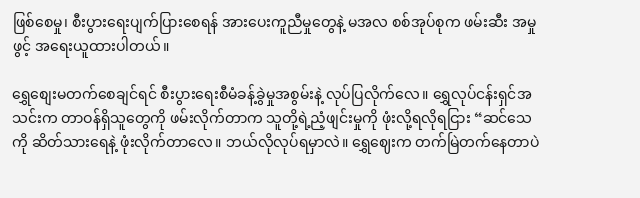ဖြစ်စေမှု၊ စီးပွားရေးပျက်ပြားစေရန် အားပေးကူညီမှုတွေနဲ့ မအလ စစ်အုပ်စုက ဖမ်းဆီး အမှုဖွင့် အရေးယူထားပါတယ်။

ရွှေစျေးမတက်စေချင်ရင် စီးပွားရေးစီမံခန့်ခွဲမှုအစွမ်းနဲ့ လုပ်ပြလိုက်လေ။ ရွှေလုပ်ငန်းရှင်အသင်းက တာဝန်ရှိသူတွေကို ဖမ်းလိုက်တာက သူတို့ရဲ့ညံ့ဖျင်းမှုကို ဖုံးလို့ရလိုရငြား “ဆင်သေကို ဆိတ်သားရေနဲ့ ဖုံးလိုက်တာလေ။ ဘယ်လိုလုပ်ရမှာလဲ။ ရွှေဈေးက တက်မြဲတက်နေတာပဲ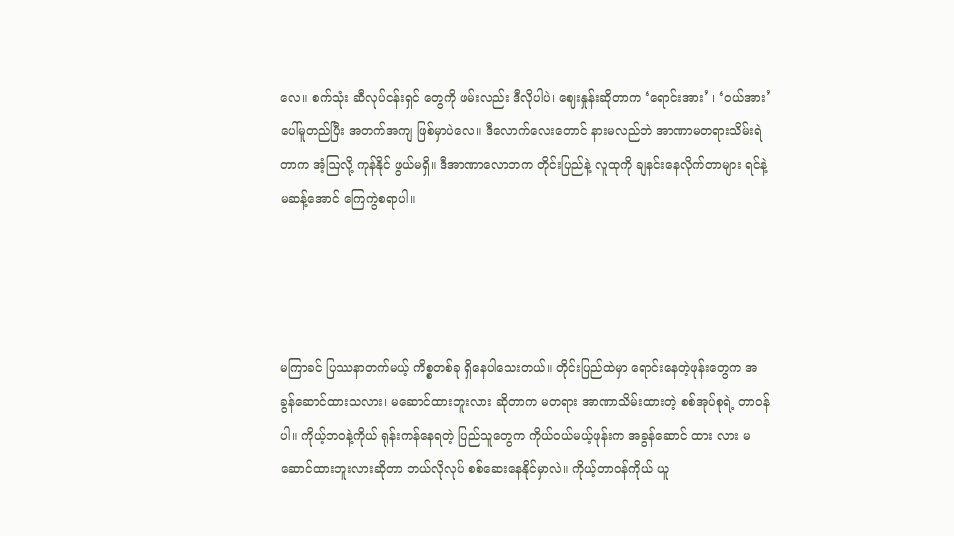လေ။ စက်သုံး ဆီလုပ်ငန်းရှင် တွေကို ဖမ်းလည်း ဒီလိုပါပဲ၊ ဈေးနှုန်းဆိုတာက ‘ရောင်းအား’ ၊ ‘ဝယ်အား’ ပေါ်မူတည်ပြီး အတက်အကျ ဖြစ်မှာပဲလေ။ ဒီလောက်လေးတောင် နားမလည်ဘဲ အာဏာမတရားသိမ်းရဲတာက အံ့ဩလို့ ကုန်နိုင် ဖွယ်မရှိ။ ဒီအာဏာလောဘက တိုင်းပြည်နဲ့ လူထုကို ချနင်းနေလိုက်တာများ ရင်နဲ့မဆန့်အောင် ကြေကွဲစရာပါ။




မကြာခင် ပြဿနာတက်မယ့် ကိစ္စတစ်ခု ရှိနေပါသေးတယ်။ တိုင်းပြည်ထဲမှာ ရောင်းနေတဲ့ဖုန်းတွေက အခွန်ဆောင်ထားသလား၊ မဆောင်ထားဘူးလား ဆိုတာက မတရား အာဏာသိမ်းထားတဲ့ စစ်အုပ်စုရဲ့ တာဝန်ပါ။ ကိုယ့်ဘဝနဲ့ကိုယ် ရုန်းကန်နေရတဲ့ ပြည်သူတွေက ကိုယ်ဝယ်မယ့်ဖုန်းက အခွန်ဆောင် ထား လား မဆောင်ထားဘူးလားဆိုတာ ဘယ်လိုလုပ် စစ်ဆေးနေနိုင်မှာလဲ။ ကိုယ့်တာဝန်ကိုယ် ယူ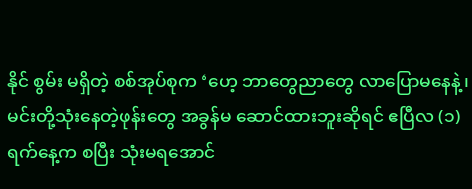နိုင် စွမ်း မရှိတဲ့ စစ်အုပ်စုက ‘ဟေ့ ဘာတွေညာတွေ လာပြောမနေနဲ့၊ မင်းတို့သုံးနေတဲ့ဖုန်းတွေ အခွန်မ ဆောင်ထားဘူးဆိုရင် ဧပြီလ (၁) ရက်နေ့က စပြီး သုံးမရအောင်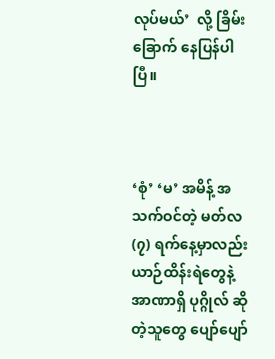လုပ်မယ်’  လို့ ခြိမ်းခြောက် နေပြန်ပါပြီ။



‘စုံ’ ‘မ’ အမိန့် အသက်ဝင်တဲ့ မတ်လ (၇) ရက်နေ့မှာလည်း ယာဉ်ထိန်းရဲတွေနဲ့ အာဏာရှိ ပုဂ္ဂိုလ် ဆိုတဲ့သူတွေ ပျော်ပျော်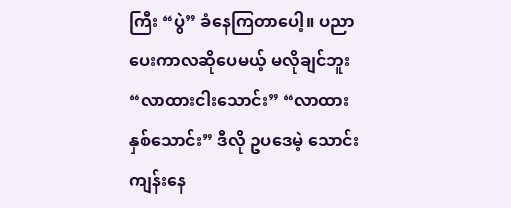ကြီး “ပွဲ” ခံနေကြတာပေါ့။ ပညာပေးကာလဆိုပေမယ့် မလိုချင်ဘူး “လာထားငါးသောင်း” “လာထားနှစ်သောင်း” ဒီလို ဥပဒေမဲ့ သောင်းကျန်းနေ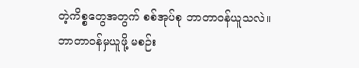တဲ့ကိစ္စတွေအတွက် စစ်အုပ်စု ဘာတာဝန်ယူသလဲ။ ဘာတာဝန်မှယူဖို့ မစဉ်း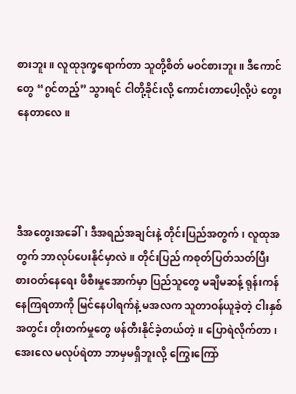စားဘူး။ လူထုဒုက္ခရောက်တာ သူတို့စိတ် မဝင်စားဘူး။ ဒီကောင်တွေ “ဂွင်တည့်” သွားရင် ငါတို့ခိုင်းလို့ ကောင်းတာပေါ့လို့ပဲ တွေးနေတာလေ။




ဒီအတွေးအခေါ်၊ ဒီအရည်အချင်းနဲ့ တိုင်းပြည်အတွက်၊ လူထုအတွက် ဘာလုပ်ပေးနိုင်မှာလဲ။ တိုင်းပြည် ကစုတ်ပြတ်သတ်ပြီး စားဝတ်နေရေး ဖိစီးမှုအောက်မှာ ပြည်သူတွေ မချိမဆန့် ရုန်းကန်နေကြရတာကို မြင်နေပါရက်နဲ့ မအလက သူတာဝန်ယူခဲ့တဲ့ ငါးနှစ်အတွင်း တိုးတက်မှုတွေ ဖန်တီးနိုင်ခဲ့တယ်တဲ့။ ပြောရဲလိုက်တာ၊ အေးလေ မလုပ်ရဲတာ ဘာမှမရှိဘူးလို့ ကြွေးကြော်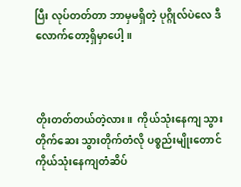ပြီး လုပ်တတ်တာ ဘာမှမရှိတဲ့ ပုဂ္ဂိုလ်ပဲလေ ဒီလောက်တော့ရှိမှာပေါ့။



တိုးတတ်တယ်တဲ့လား။  ကိုယ်သုံးနေကျ သွားတိုက်ဆေး သွားတိုက်တံလို ပစ္စည်းမျိုးတောင် ကိုယ်သုံးနေကျတံဆိပ်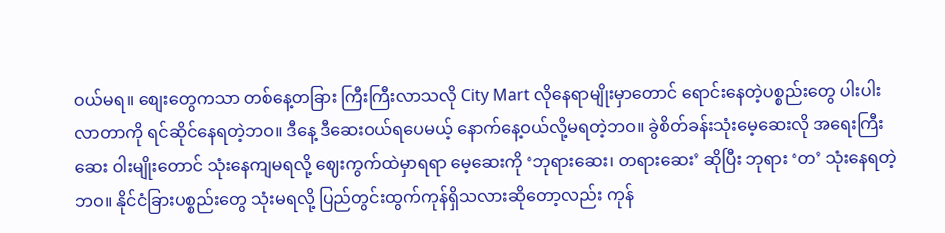ဝယ်မရ။ စျေးတွေကသာ တစ်နေ့တခြား ကြီးကြီးလာသလို City Mart လိုနေရာမျိုးမှာတောင် ရောင်းနေတဲ့ပစ္စည်းတွေ ပါးပါးလာတာကို ရင်ဆိုင်နေရတဲ့ဘဝ။ ဒီနေ့ ဒီဆေးဝယ်ရပေမယ့် နောက်နေ့ဝယ်လို့မရတဲ့ဘဝ။ ခွဲစိတ်ခန်းသုံးမေ့ဆေးလို အရေးကြီးဆေး ဝါးမျိုးတောင် သုံးနေကျမရလို့ ဈေးကွက်ထဲမှာရရာ မေ့ဆေးကို ‘ဘုရားဆေး၊ တရားဆေး’ ဆိုပြီး ဘုရား ‘တ’ သုံးနေရတဲ့ဘဝ။ နိုင်ငံခြားပစ္စည်းတွေ သုံးမရလို့ ပြည်တွင်းထွက်ကုန်ရှိသလားဆိုတော့လည်း ကုန်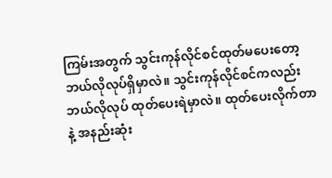ကြမ်းအတွက် သွင်းကုန်လိုင်စင်ထုတ်မပေးတော့ ဘယ်လိုလုပ်ရှိမှာလဲ။ သွင်းကုန်လိုင်စင်ကလည်း ဘယ်လိုလုပ် ထုတ်ပေးရဲမှာလဲ။ ထုတ်ပေးလိုက်တာနဲ့ အနည်းဆုံး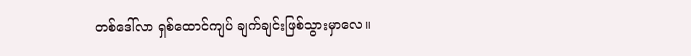တစ်ဒေါ်လာ ရှစ်ထောင်ကျပ် ချက်ချင်းဖြစ်သွားမှာလေ။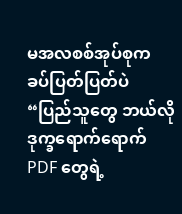မအလစစ်အုပ်စုက ခပ်ပြတ်ပြတ်ပဲ “ပြည်သူတွေ ဘယ်လိုဒုက္ခရောက်ရောက် PDF တွေရဲ့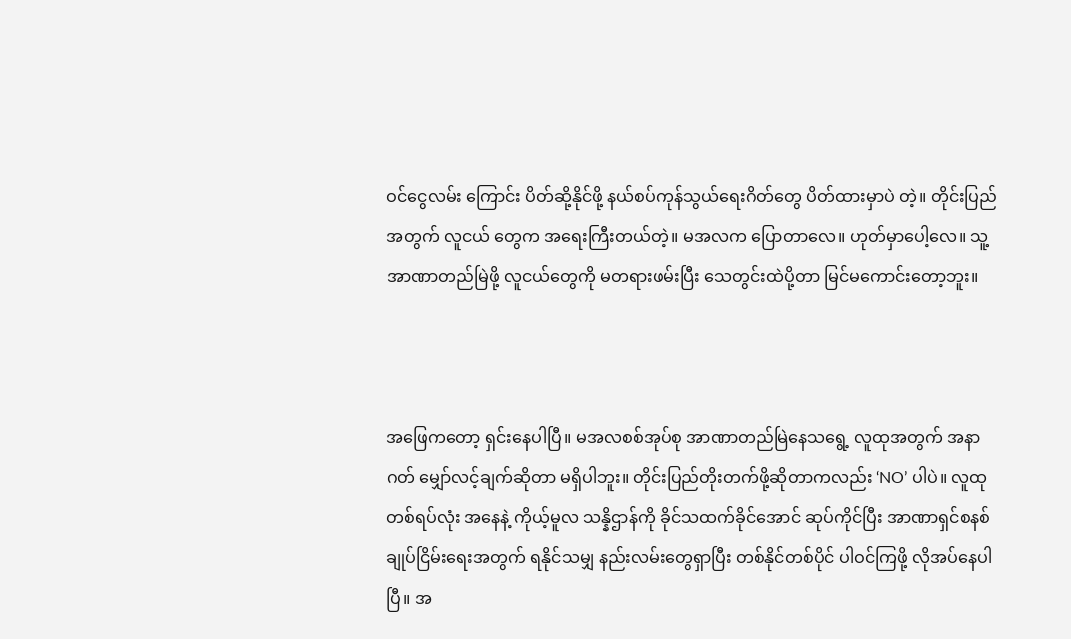ဝင်ငွေလမ်း ကြောင်း ပိတ်ဆို့နိုင်ဖို့ နယ်စပ်ကုန်သွယ်ရေးဂိတ်တွေ ပိတ်ထားမှာပဲ တဲ့။ တိုင်းပြည်အတွက် လူငယ် တွေက အရေးကြီးတယ်တဲ့။ မအလက ပြောတာလေ။ ဟုတ်မှာပေါ့လေ။ သူ့အာဏာတည်မြဲဖို့ လူငယ်တွေကို မတရားဖမ်းပြီး သေတွင်းထဲပို့တာ မြင်မကောင်းတော့ဘူး။



အဖြေကတော့ ရှင်းနေပါပြီ။ မအလစစ်အုပ်စု အာဏာတည်မြဲနေသရွေ့ လူထုအတွက် အနာဂတ် မျှော်လင့်ချက်ဆိုတာ မရှိပါဘူး။ တိုင်းပြည်တိုးတက်ဖို့ဆိုတာကလည်း ‘NO’ ပါပဲ။ လူထု တစ်ရပ်လုံး အနေနဲ့ ကိုယ့်မူလ သန္နိဌာန်ကို ခိုင်သထက်ခိုင်အောင် ဆုပ်ကိုင်ပြီး အာဏာရှင်စနစ်ချုပ်ငြိမ်းရေးအတွက် ရနိုင်သမျှ နည်းလမ်းတွေရှာပြီး တစ်နိုင်တစ်ပိုင် ပါဝင်ကြဖို့ လိုအပ်နေပါပြီ။ အ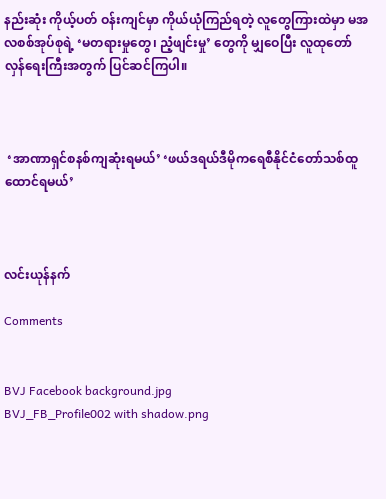နည်းဆုံး ကိုယ့်ပတ် ဝန်းကျင်မှာ ကိုယ်ယုံကြည်ရတဲ့ လူတွေကြားထဲမှာ မအလစစ်အုပ်စုရဲ့ ‘မတရားမှုတွေ၊ ညံ့ဖျင်းမှု’ တွေကို မျှဝေပြီး လူထုတော်လှန်ရေးကြီးအတွက် ပြင်ဆင်ကြပါ။



 ‘အာဏာရှင်စနစ်ကျဆုံးရမယ်’ ‘ဖယ်ဒရယ်ဒီမိုကရေစီနိုင်‌ငံ‌တော်‌သစ်ထူထောင်ရမယ်’



လင်းယုန်နက်

Comments


BVJ Facebook background.jpg
BVJ_FB_Profile002 with shadow.png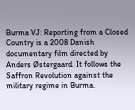Burma VJ: Reporting from a Closed Country is a 2008 Danish documentary film directed by Anders Østergaard. It follows the Saffron Revolution against the military regime in Burma.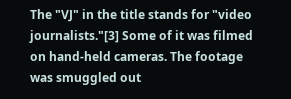The "VJ" in the title stands for "video journalists."[3] Some of it was filmed on hand-held cameras. The footage was smuggled out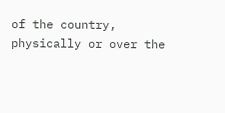of the country, physically or over the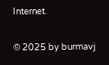Internet.

© 2025 by burmavj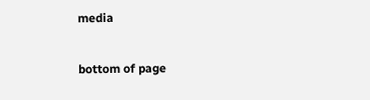media

bottom of page